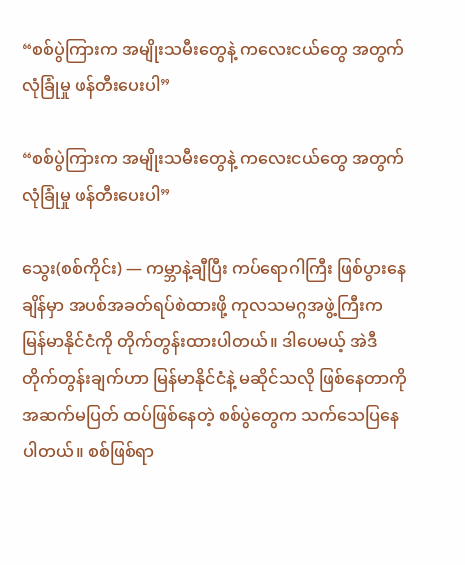“စစ်ပွဲကြားက အမျိုးသမီးတွေနဲ့ ကလေးငယ်တွေ အတွက် လုံခြုံမှု ဖန်တီးပေးပါ”

“စစ်ပွဲကြားက အမျိုးသမီးတွေနဲ့ ကလေးငယ်တွေ အတွက် လုံခြုံမှု ဖန်တီးပေးပါ”

သွေး(စစ်ကိုင်း) — ကမ္ဘာနဲ့ချီပြီး ကပ်ရောဂါကြီး ဖြစ်ပွားနေချိန်မှာ အပစ်အခတ်ရပ်စဲထားဖို့ ကုလသမဂ္ဂအဖွဲ့ကြီးက မြန်မာနိုင်ငံကို တိုက်တွန်းထားပါတယ်။ ဒါပေမယ့် အဲဒီတိုက်တွန်းချက်ဟာ မြန်မာနိုင်ငံနဲ့ မဆိုင်သလို ဖြစ်နေတာကို အဆက်မပြတ် ထပ်ဖြစ်နေတဲ့ စစ်ပွဲတွေက သက်သေပြနေပါတယ်။ စစ်ဖြစ်ရာ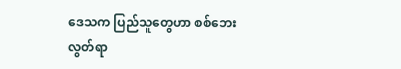ဒေသက ပြည်သူတွေဟာ စစ်ဘေးလွတ်ရာ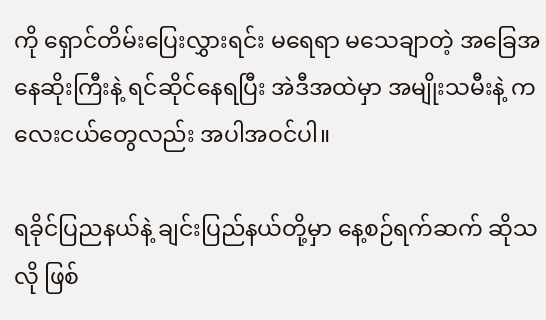ကို ရှောင်တိမ်းပြေးလွှားရင်း မရေရာ မသေချာတဲ့ အခြေအနေဆိုးကြီးနဲ့ ရင်ဆိုင်နေရပြီး အဲဒီအထဲမှာ အမျိုးသမီးနဲ့ ကလေးငယ်တွေလည်း အပါအဝင်ပါ။

ရခိုင်ပြညနယ်နဲ့ ချင်းပြည်နယ်တို့မှာ နေ့စဉ်ရက်ဆက် ဆိုသလို ဖြစ်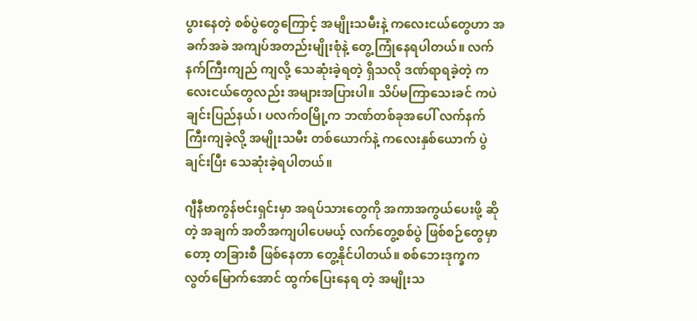ပွား‌နေတဲ့ စစ်ပွဲတွေကြောင့် အမျိုးသမီးနဲ့ ကလေးငယ်တွေဟာ အခက်အခဲ အကျပ်အတည်းမျိုးစုံနဲ့ တွေ့ကြုံနေရပါတယ်။ လက်နက်ကြီးကျည် ကျလို့ သေဆုံးခဲ့ရတဲ့ ရှိသလို ဒဏ်ရာရခဲ့တဲ့ ကလေးငယ်တွေလည်း အများအပြားပါ။ သိပ်မကြာသေးခင် ကပဲ ချင်းပြည်နယ်၊ ပလက်ဝမြို့က ဘဏ်တစ်ခုအပေါ် လက်နက်ကြီးကျခဲ့လို့ အမျိုးသမီး တစ်ယောက်နဲ့ ကလေးနှစ်‌ယောက် ပွဲချင်းပြီး သေဆုံးခဲ့ရပါတယ်။

ဂျီနီဗာကွန်ဗင်းရှင်းမှာ အရပ်သားတွေကို အကာအကွယ်ပေးဖို့ ဆိုတဲ့ အချက် အတိအကျပါပေမယ့် လက်တွေ့စစ်ပွဲ ဖြစ်စဉ်တွေမှာတော့ တခြားစီ ဖြစ်နေတာ တွေ့နိုင်ပါတယ်။ စစ်ဘေးဒုက္ခက လွတ်မြောက်အောင် ထွက်ပြေးနေရ တဲ့ အမျိုးသ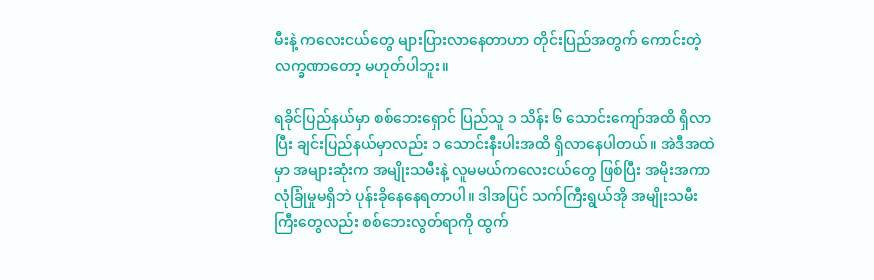မီးနဲ့ ကလေးငယ်တွေ များပြားလာနေတာဟာ တိုင်းပြည်အတွက် ကောင်းတဲ့ လက္ခဏာတော့ မဟုတ်ပါဘူး။

ရခိုင်ပြည်နယ်မှာ စစ်ဘေးရှောင် ပြည်သူ ၁ သိန်း ၆ သောင်းကျော်အထိ ရှိလာပြီး ချင်းပြည်နယ်မှာလည်း ၁ သောင်းနီးပါးအထိ ရှိလာနေပါတယ်။ အဲဒီအထဲမှာ အများဆုံးက အမျိုးသမီးနဲ့ လူမမယ်ကလေးငယ်တွေ ဖြစ်ပြီး အမိုးအကာ လုံခြုံမှုမရှိဘဲ ပုန်းခိုနေနေရတာပါ။ ဒါအပြင် သက်ကြီးရွယ်အို အမျိုးသမီးကြီးတွေလည်း စစ်ဘေးလွတ်ရာကို ထွက်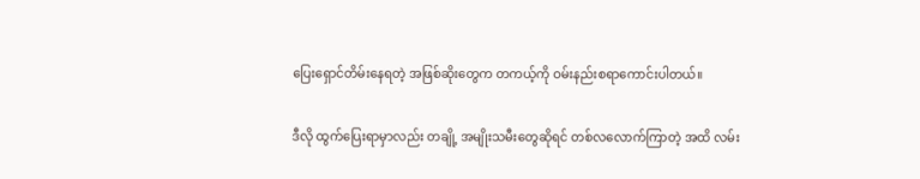ပြေးရှောင်တိမ်းနေရတဲ့ အဖြစ်ဆိုးတွေက တကယ့်ကို ဝမ်းနည်းစရာကောင်းပါတယ်။

ဒီလို ထွက်ပြေးရာမှာလည်း တချို့ အမျိုးသမီးတွေဆိုရင် တစ်လလောက်ကြာတဲ့ အထိ လမ်း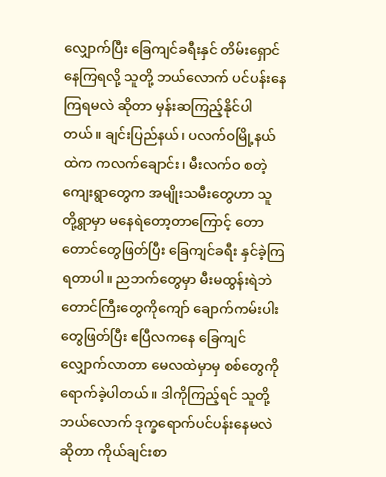လျှောက်ပြီး ခြေကျင်ခရီးနှင် တိမ်းရှောင်နေကြရလို့ သူတို့ ဘယ်လောက် ပင်ပန်းနေကြရမလဲ ဆိုတာ မှန်းဆကြည့်နိုင်ပါတယ်။ ချင်းပြည်နယ်၊ ပလက်ဝမြို့နယ်ထဲက ကလက်ချောင်း၊ မီးလက်ဝ စတဲ့ကျေးရွာတွေက အမျိုးသမီးတွေဟာ သူတို့ရွာမှာ မနေရဲတော့တာကြောင့် တောတောင်တွေဖြတ်ပြီး ခြေကျင်ခရီး နှင်ခဲ့ကြရတာပါ။ ညဘက်တွေမှာ မီးမထွန်းရဲဘဲ တောင်ကြီးတွေကိုကျော် ချောက်ကမ်းပါးတွေဖြတ်ပြီး ဧပြီလကနေ ခြေကျင်လျှောက်လာတာ မေလထဲမှာမှ စစ်တွေကို ရောက်ခဲ့ပါတယ်။ ဒါကိုကြည့်ရင် သူတို့ ဘယ်လောက် ဒုက္ခရောက်ပင်ပန်းနေမလဲ ဆိုတာ ကိုယ်ချင်းစာ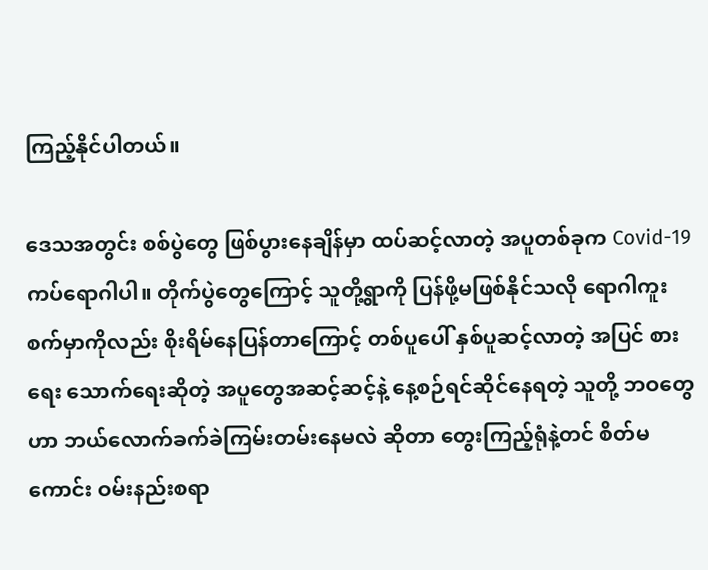ကြည့်နိုင်ပါတယ်။

ဒေသအတွင်း စစ်ပွဲတွေ ဖြစ်ပွားနေချိန်မှာ ထပ်ဆင့်လာတဲ့ အပူတစ်ခုက Covid-19 ကပ်ရောဂါပါ။ တိုက်ပွဲတွေကြောင့် သူတို့ရွာကို ပြန်ဖို့မဖြစ်နိုင်သလို ရောဂါကူးစက်မှာကိုလည်း စိုးရိမ်နေပြန်တာကြောင့် တစ်ပူပေါ် နှစ်ပူဆင့်လာတဲ့ အပြင် စားရေး သောက်ရေးဆိုတဲ့ အပူတွေအဆင့်ဆင့်နဲ့ နေ့စဉ်ရင်ဆိုင်နေရတဲ့ သူတို့ ဘဝတွေဟာ ဘယ်လောက်ခက်ခဲကြမ်းတမ်းနေမလဲ ဆိုတာ တွေးကြည့်ရုံနဲ့တင် စိတ်မကောင်း ဝမ်းနည်းစရာ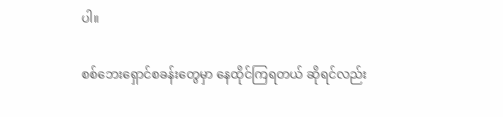ပါ။

စစ်ဘေးရှောင်စခန်းတွေမှာ နေထိုင်ကြရတယ် ဆိုရင်လည်း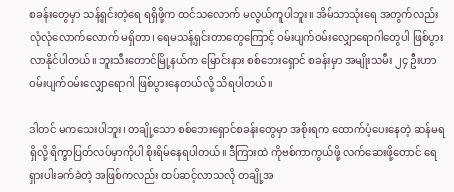စခန်းတွေမှာ သန့်ရှင်းတဲ့ရေ ရရှိဖို့က ထင်သလောက် မလွယ်ကူပါဘူး။ အိမ်သာသုံးရေ အတွက်လည်း လုံလုံလောက်လောက် မရှိတာ၊ ရေမသန့်ရှင်းတာတွေကြောင့် ဝမ်းပျက်ဝမ်းလျှောရောဂါတွေပါ ဖြစ်ပွားလာနိုင်ပါတယ်။ ဘူးသီးတောင်မြို့နယ်က မြောင်းနား စစ်ဘေးရှောင် စခန်းမှာ အမျိုးသမီး ၂၄ ဦးဟာ ဝမ်းပျက်ဝမ်းလျှောရောဂါ ဖြစ်ပွားနေတယ်လို့ သိရပါတယ်။

ဒါတင် မကသေးပါဘူး၊ တချို့သော စစ်ဘေးရှောင်စခန်းတွေမှာ အစိုးရက ထောက်ပံ့ပေးနေတဲ့ ဆန်မရရှိလို့ ရိက္ခာပြတ်လပ်မှာကိုပါ စိုးရိမ်နေရပါတယ်။ ဒီကြားထဲ ကိုဗစ်ကာကွယ်ဖို့ လက်ဆေးဖို့တောင် ရေရှားပါးခက်ခဲတဲ့ အဖြစ်ကလည်း ထပ်ဆင့်လာသလို တချို့အ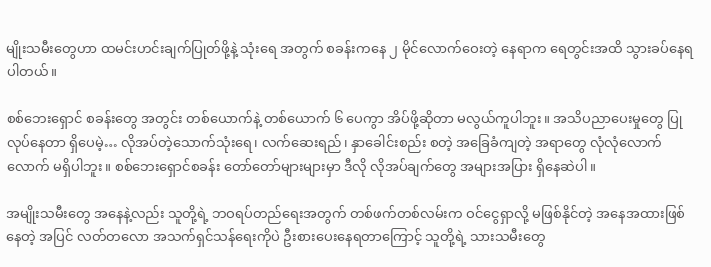မျိုးသမီးတွေဟာ ထမင်းဟင်းချက်ပြုတ်ဖို့နဲ့ သုံးရေ အတွက် စခန်းကနေ ၂ မိုင်လောက်ဝေးတဲ့ နေရာက ရေတွင်းအထိ သွားခပ်နေရပါတယ်။

စစ်ဘေးရှောင် စခန်းတွေ အတွင်း တစ်ယောက်နဲ့ တစ်ယောက် ၆ ပေကွာ အိပ်ဖို့ဆိုတာ မလွယ်ကူပါဘူး။ အသိပညာပေးမှုတွေ ပြုလုပ်နေတာ ရှိပေမဲ့… လိုအပ်တဲ့သောက်သုံးရေ၊ လက်ဆေးရည်၊ နှာခေါင်းစည်း စတဲ့ အခြေခံကျတဲ့ အရာတွေ လုံလုံလောက်လောက် မရှိပါဘူး။ စစ်ဘေးရှောင်စခန်း တော်တော်များများမှာ ဒီလို လိုအပ်ချက်တွေ အများအပြား ရှိနေဆဲပါ။

အမျိုးသမီးတွေ အနေနဲ့လည်း သူတို့ရဲ့ ဘဝရပ်တည်ရေးအတွက် တစ်ဖက်တစ်လမ်းက ဝင်ငွေရှာလို့ မဖြစ်နိုင်တဲ့ အနေအထားဖြစ်နေတဲ့ အပြင် လတ်တလော အသက်ရှင်သန်ရေးကိုပဲ ဦးစားပေးနေရတာကြောင့် သူတို့ရဲ့ သားသမီးတွေ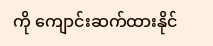ကို ကျောင်းဆက်ထားနိုင်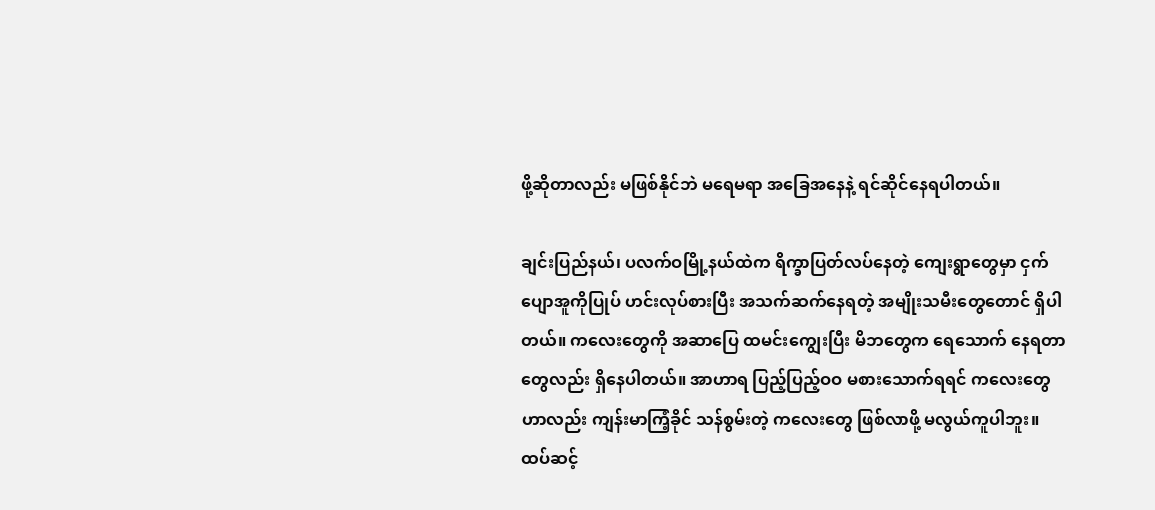ဖို့ဆိုတာလည်း မဖြစ်နိုင်ဘဲ မရေမရာ အခြေအနေနဲ့ ရင်ဆိုင်နေရပါတယ်။

ချင်းပြည်နယ်၊ ပလက်ဝမြို့နယ်ထဲက ရိက္ခာပြတ်လပ်နေတဲ့ ကျေးရွာတွေမှာ ငှက်ပျောအူကိုပြုပ် ဟင်းလုပ်စားပြီး အသက်ဆက်နေရတဲ့ အမျိုးသမီးတွေတောင် ရှိပါတယ်။ ကလေးတွေကို အဆာပြေ ထမင်းကျွေးပြီး မိဘတွေက ရေသောက် နေရတာတွေလည်း ရှိနေပါတယ်။ အာဟာရ ပြည့်ပြည့်ဝဝ မစားသောက်ရရင် ကလေးတွေဟာလည်း ကျန်းမာကြံ့ခိုင် သန်စွမ်းတဲ့ ကလေးတွေ ဖြစ်လာဖို့ မလွယ်ကူပါဘူး။ ထပ်ဆင့်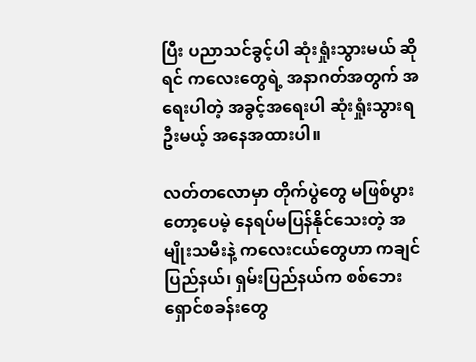ပြီး ပညာသင်ခွင့်ပါ ဆုံးရှုံးသွားမယ် ဆိုရင် ကလေးတွေရဲ့ အနာဂတ်အတွက် အရေးပါတဲ့ အခွင့်အရေးပါ ဆုံးရှုံးသွားရဦးမယ့် အနေအထားပါ။

လတ်တလောမှာ တိုက်ပွဲတွေ မဖြစ်ပွားတော့ပေမဲ့ နေရပ်မပြန်နိုင်သေးတဲ့ အမျိုးသမီးနဲ့ ကလေးငယ်တွေဟာ ကချင်ပြည်နယ်၊ ရှမ်းပြည်နယ်က စစ်ဘေးရှောင်စခန်းတွေ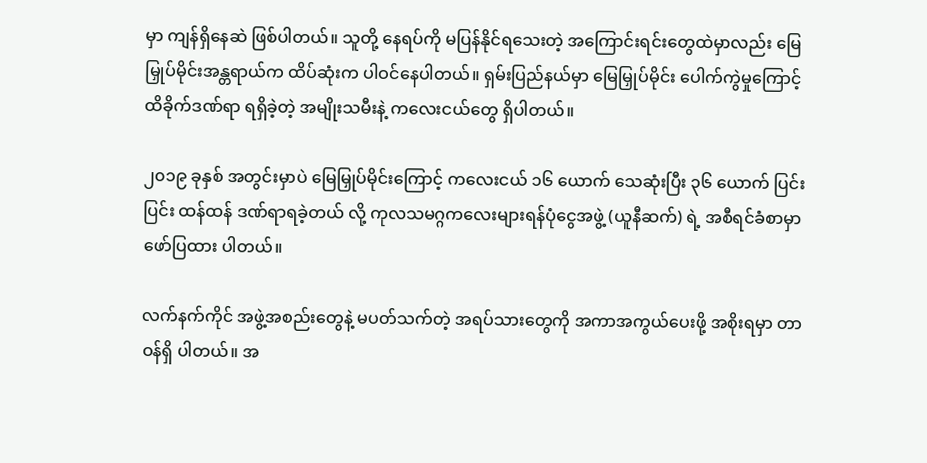မှာ ကျန်ရှိနေဆဲ ဖြစ်ပါတယ်။ သူတို့ နေရပ်ကို မပြန်နိုင်ရသေးတဲ့ အကြောင်းရင်းတွေထဲမှာလည်း မြေမြှုပ်မိုင်းအန္တရာယ်က ထိပ်ဆုံးက ပါဝင်နေပါတယ်။ ရှမ်းပြည်နယ်မှာ မြေမြှုပ်မိုင်း ပေါက်ကွဲမှုကြောင့် ထိခိုက်ဒဏ်ရာ ရရှိခဲ့တဲ့ အမျိုးသမီးနဲ့ ကလေးငယ်တွေ ရှိပါတယ်။

၂၀၁၉ ခုနှစ် အတွင်းမှာပဲ မြေမြှုပ်မိုင်းကြောင့် ကလေးငယ် ၁၆ ယောက် သေဆုံးပြီး ၃၆ ယောက် ပြင်းပြင်း ထန်ထန် ဒဏ်ရာရခဲ့တယ် လို့ ကုလသမဂ္ဂကလေးများရန်ပုံငွေအဖွဲ့ (ယူနီဆက်) ရဲ့ အစီရင်ခံစာမှာ ဖော်ပြထား ပါတယ်။

လက်နက်ကိုင် အဖွဲ့အစည်းတွေနဲ့ မပတ်သက်တဲ့ အရပ်သားတွေကို အကာအကွယ်ပေးဖို့ အစိုးရမှာ တာဝန်ရှိ ပါတယ်။ အ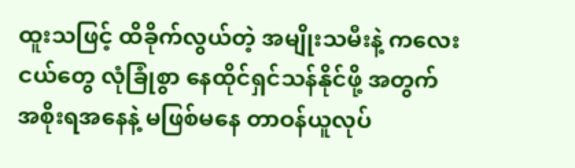ထူးသဖြင့် ထိခိုက်လွယ်တဲ့ အမျိုးသမီးနဲ့ ကလေးငယ်တွေ လုံခြုံစွာ နေထိုင်ရှင်သန်နိုင်ဖို့ အတွက် အစိုးရအနေနဲ့ မဖြစ်မနေ တာဝန်ယူလုပ်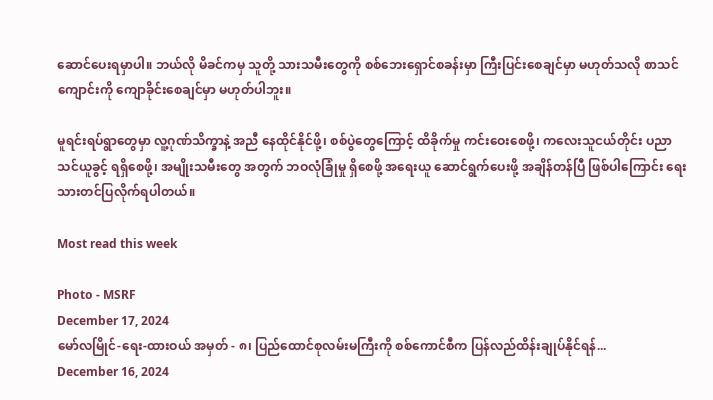ဆောင်ပေးရမှာပါ။ ဘယ်လို မိခင်ကမှ သူတို့ သားသမီးတွေကို စစ်ဘေးရှောင်စခန်းမှာ ကြီးပြင်းစေချင်မှာ မဟုတ်သလို စာသင်ကျောင်းကို ကျောခိုင်းစေချင်မှာ မဟုတ်ပါဘူး။

မူရင်းရပ်ရွာတွေမှာ လူ့ဂုဏ်သိက္ခာနဲ့ အညီ နေထိုင်နိုင်ဖို့၊ စစ်ပွဲတွေကြောင့် ထိခိုက်မှု ကင်းဝေးစေဖို့၊ ကလေးသူငယ်တိုင်း ပညာသင်ယူခွင့် ရရှိစေဖို့၊ အမျိုးသမီးတွေ အတွက် ဘဝလုံခြုံမှု ရှိစေဖို့ အရေးယူ ဆောင်ရွက်ပေးဖို့ အချိန်တန်ပြီ ဖြစ်ပါကြောင်း ရေးသားတင်ပြလိုက်ရပါတယ်။

Most read this week

Photo - MSRF
December 17, 2024
မော်လမြိုင်-ရေး-ထားဝယ် အမှတ် - ၈၊ ပြည်ထောင်စုလမ်းမကြီးကို စစ်ကောင်စီက ပြန်လည်ထိန်းချုပ်နိုင်ရန်...
December 16, 2024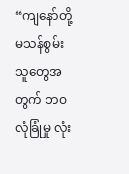“ကျနော်တို့ မသန်စွမ်းသူတွေအတွက် ဘဝလုံခြုံမှု လုံး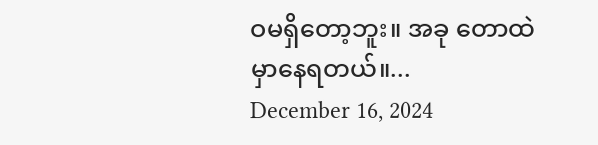ဝမရှိတော့ဘူး။ အခု တောထဲမှာနေရတယ်။...
December 16, 2024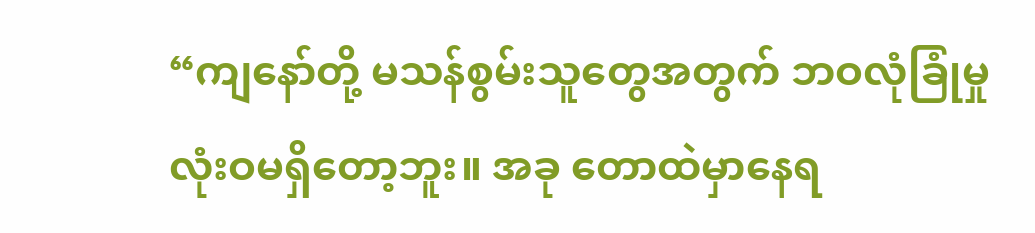“ကျနော်တို့ မသန်စွမ်းသူတွေအတွက် ဘဝလုံခြုံမှု လုံးဝမရှိတော့ဘူး။ အခု တောထဲမှာနေရ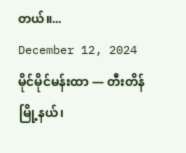တယ်။...
December 12, 2024
မိုင်မိုင်မန်းထာ — တီးတိန်မြို့နယ်၊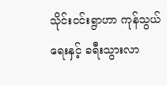သိုင်းငင်းရွာဟာ ကုန်သွယ်ရေးနှင့် ခရီးသွားလာ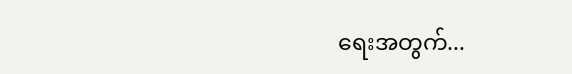ရေးအတွက်...